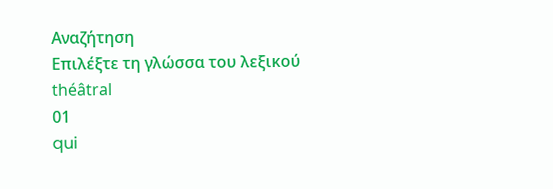Αναζήτηση
Επιλέξτε τη γλώσσα του λεξικού
théâtral
01
qui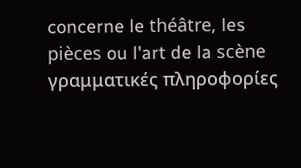concerne le théâtre, les pièces ou l'art de la scène
γραμματικές πληροφορίες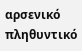αρσενικό πληθυντικό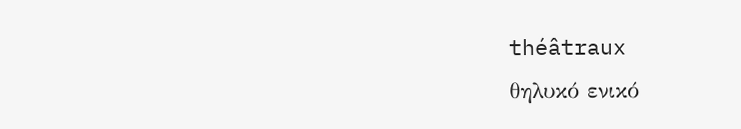théâtraux
θηλυκό ενικό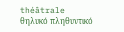théâtrale
θηλυκό πληθυντικό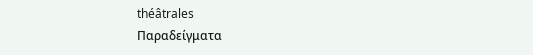théâtrales
Παραδείγματα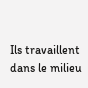Ils travaillent dans le milieu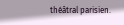théâtral parisien.